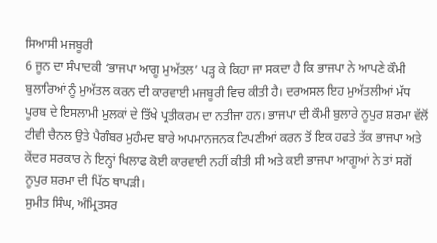ਸਿਆਸੀ ਮਜਬੂਰੀ
6 ਜੂਨ ਦਾ ਸੰਪਾਦਕੀ ‘ਭਾਜਪਾ ਆਗੂ ਮੁਅੱਤਲ’ ਪੜ੍ਹ ਕੇ ਕਿਹਾ ਜਾ ਸਕਦਾ ਹੈ ਕਿ ਭਾਜਪਾ ਨੇ ਆਪਣੇ ਕੌਮੀ ਬੁਲਾਰਿਆਂ ਨੂੰ ਮੁਅੱਤਲ ਕਰਨ ਦੀ ਕਾਰਵਾਈ ਮਜਬੂਰੀ ਵਿਚ ਕੀਤੀ ਹੈ। ਦਰਅਸਲ ਇਹ ਮੁਅੱਤਲੀਆਂ ਮੱਧ ਪੂਰਬ ਦੇ ਇਸਲਾਮੀ ਮੁਲਕਾਂ ਦੇ ਤਿੱਖੇ ਪ੍ਰਤੀਕਰਮ ਦਾ ਨਤੀਜਾ ਹਨ। ਭਾਜਪਾ ਦੀ ਕੌਮੀ ਬੁਲਾਰੇ ਨੂਪੁਰ ਸ਼ਰਮਾ ਵੱਲੋਂ ਟੀਵੀ ਚੈਨਲ ਉਤੇ ਪੈਗੰਬਰ ਮੁਹੰਮਦ ਬਾਰੇ ਅਪਮਾਨਜਨਕ ਟਿਪਣੀਆਂ ਕਰਨ ਤੋਂ ਇਕ ਹਫਤੇ ਤੱਕ ਭਾਜਪਾ ਅਤੇ ਕੇਂਦਰ ਸਰਕਾਰ ਨੇ ਇਨ੍ਹਾਂ ਖਿਲਾਫ ਕੋਈ ਕਾਰਵਾਈ ਨਹੀਂ ਕੀਤੀ ਸੀ ਅਤੇ ਕਈ ਭਾਜਪਾ ਆਗੂਆਂ ਨੇ ਤਾਂ ਸਗੋਂ ਨੂਪੁਰ ਸ਼ਰਮਾ ਦੀ ਪਿੱਠ ਥਾਪੜੀ।
ਸੁਮੀਤ ਸਿੰਘ, ਅੰਮ੍ਰਿਤਸਰ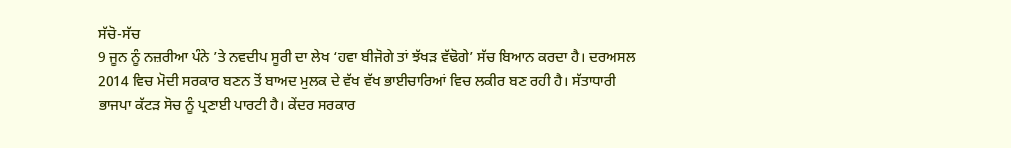ਸੱਚੋ-ਸੱਚ
9 ਜੂਨ ਨੂੰ ਨਜ਼ਰੀਆ ਪੰਨੇ ’ਤੇ ਨਵਦੀਪ ਸੂਰੀ ਦਾ ਲੇਖ ‘ਹਵਾ ਬੀਜੋਗੇ ਤਾਂ ਝੱਖੜ ਵੱਢੋਗੇ’ ਸੱਚ ਬਿਆਨ ਕਰਦਾ ਹੈ। ਦਰਅਸਲ 2014 ਵਿਚ ਮੋਦੀ ਸਰਕਾਰ ਬਣਨ ਤੋਂ ਬਾਅਦ ਮੁਲਕ ਦੇ ਵੱਖ ਵੱਖ ਭਾਈਚਾਰਿਆਂ ਵਿਚ ਲਕੀਰ ਬਣ ਰਹੀ ਹੈ। ਸੱਤਾਧਾਰੀ ਭਾਜਪਾ ਕੱਟੜ ਸੋਚ ਨੂੰ ਪ੍ਰਣਾਈ ਪਾਰਟੀ ਹੈ। ਕੇਂਦਰ ਸਰਕਾਰ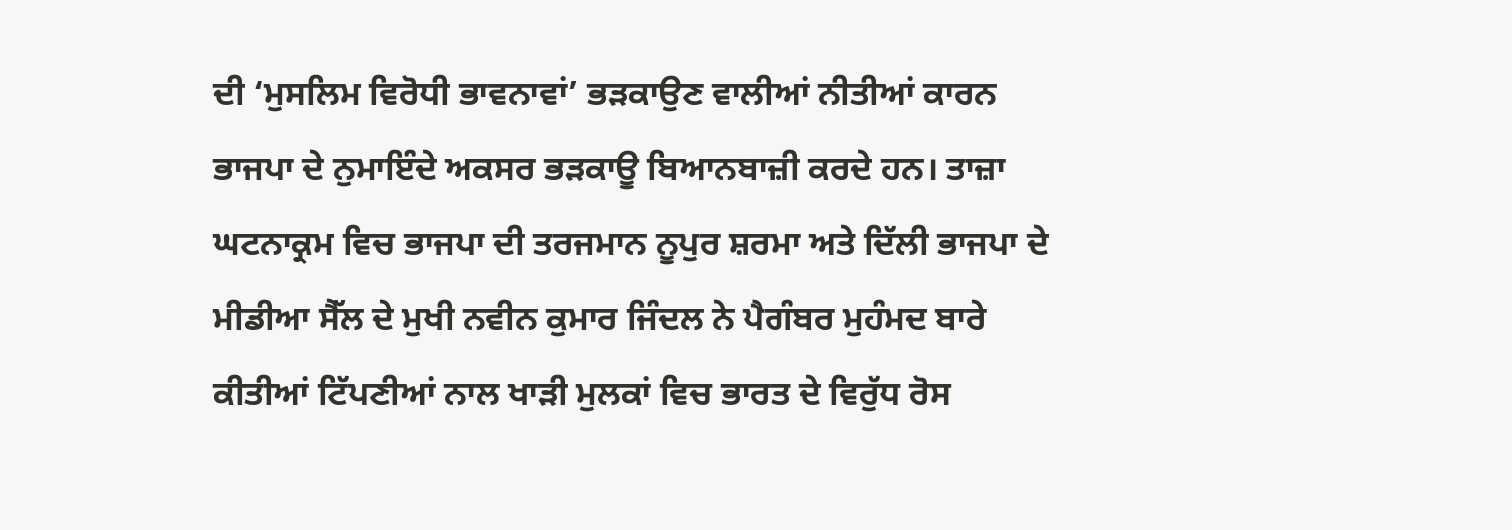ਦੀ ‘ਮੁਸਲਿਮ ਵਿਰੋਧੀ ਭਾਵਨਾਵਾਂ’ ਭੜਕਾਉਣ ਵਾਲੀਆਂ ਨੀਤੀਆਂ ਕਾਰਨ ਭਾਜਪਾ ਦੇ ਨੁਮਾਇੰਦੇ ਅਕਸਰ ਭੜਕਾਊ ਬਿਆਨਬਾਜ਼ੀ ਕਰਦੇ ਹਨ। ਤਾਜ਼ਾ ਘਟਨਾਕ੍ਰਮ ਵਿਚ ਭਾਜਪਾ ਦੀ ਤਰਜਮਾਨ ਨੂਪੁਰ ਸ਼ਰਮਾ ਅਤੇ ਦਿੱਲੀ ਭਾਜਪਾ ਦੇ ਮੀਡੀਆ ਸੈੱਲ ਦੇ ਮੁਖੀ ਨਵੀਨ ਕੁਮਾਰ ਜਿੰਦਲ ਨੇ ਪੈਗੰਬਰ ਮੁਹੰਮਦ ਬਾਰੇ ਕੀਤੀਆਂ ਟਿੱਪਣੀਆਂ ਨਾਲ ਖਾੜੀ ਮੁਲਕਾਂ ਵਿਚ ਭਾਰਤ ਦੇ ਵਿਰੁੱਧ ਰੋਸ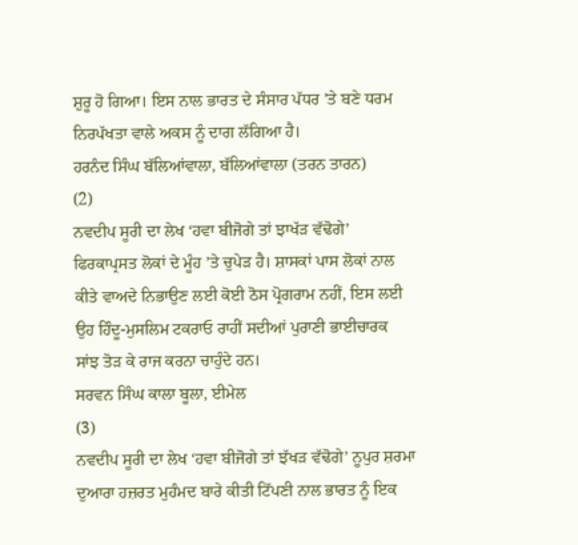ਸ਼ੁਰੂ ਹੋ ਗਿਆ। ਇਸ ਨਾਲ ਭਾਰਤ ਦੇ ਸੰਸਾਰ ਪੱਧਰ ’ਤੇ ਬਣੇ ਧਰਮ ਨਿਰਪੱਖਤਾ ਵਾਲੇ ਅਕਸ ਨੂੰ ਦਾਗ ਲੱਗਿਆ ਹੈ।
ਹਰਨੰਦ ਸਿੰਘ ਬੱਲਿਆਂਵਾਲਾ, ਬੱਲਿਆਂਵਾਲਾ (ਤਰਨ ਤਾਰਨ)
(2)
ਨਵਦੀਪ ਸੂਰੀ ਦਾ ਲੇਖ ‘ਹਵਾ ਬੀਜੋਗੇ ਤਾਂ ਝਾਖੱੜ ਵੱਢੋਗੇ’ ਫਿਰਕਾਪ੍ਰਸਤ ਲੋਕਾਂ ਦੇ ਮੂੰਹ ’ਤੇ ਚੁਪੇੜ ਹੈ। ਸ਼ਾਸਕਾਂ ਪਾਸ ਲੋਕਾਂ ਨਾਲ ਕੀਤੇ ਵਾਅਦੇ ਨਿਭਾਉਣ ਲਈ ਕੋਈ ਠੋਸ ਪ੍ਰੋਗਰਾਮ ਨਹੀਂ, ਇਸ ਲਈ ਉਹ ਹਿੰਦੂ-ਮੁਸਲਿਮ ਟਕਰਾਓ ਰਾਹੀਂ ਸਦੀਆਂ ਪੁਰਾਣੀ ਭਾਈਚਾਰਕ ਸਾਂਝ ਤੋੜ ਕੇ ਰਾਜ ਕਰਨਾ ਚਾਹੁੰਦੇ ਹਨ।
ਸਰਵਨ ਸਿੰਘ ਕਾਲਾ ਬੂਲਾ, ਈਮੇਲ
(3)
ਨਵਦੀਪ ਸੂਰੀ ਦਾ ਲੇਖ ‘ਹਵਾ ਬੀਜੋਗੇ ਤਾਂ ਝੱਖੜ ਵੱਢੋਗੇ’ ਨੂਪੁਰ ਸ਼ਰਮਾ ਦੁਆਰਾ ਹਜ਼ਰਤ ਮੁਹੰਮਦ ਬਾਰੇ ਕੀਤੀ ਟਿੱਪਣੀ ਨਾਲ ਭਾਰਤ ਨੂੰ ਇਕ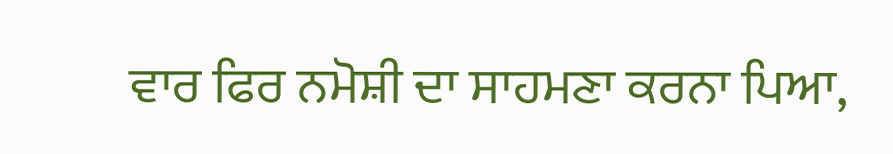ਵਾਰ ਫਿਰ ਨਮੋਸ਼ੀ ਦਾ ਸਾਹਮਣਾ ਕਰਨਾ ਪਿਆ,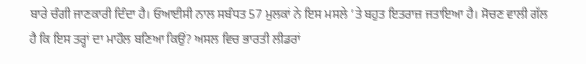ਬਾਰੇ ਚੰਗੀ ਜਾਣਕਾਰੀ ਦਿੰਦਾ ਹੈ। ਓਆਈਸੀ ਨਾਲ ਸਬੰਧਤ 57 ਮੁਲਕਾਂ ਨੇ ਇਸ ਮਸਲੇ ’ਤੇ ਬਹੁਤ ਇਤਰਾਜ਼ ਜਤਾਇਆ ਹੈ। ਸੋਚਣ ਵਾਲੀ ਗੱਲ ਹੈ ਕਿ ਇਸ ਤਰ੍ਹਾਂ ਦਾ ਮਾਹੌਲ ਬਣਿਆ ਕਿਉਂ? ਅਸਲ ਵਿਚ ਭਾਰਤੀ ਲੀਡਰਾਂ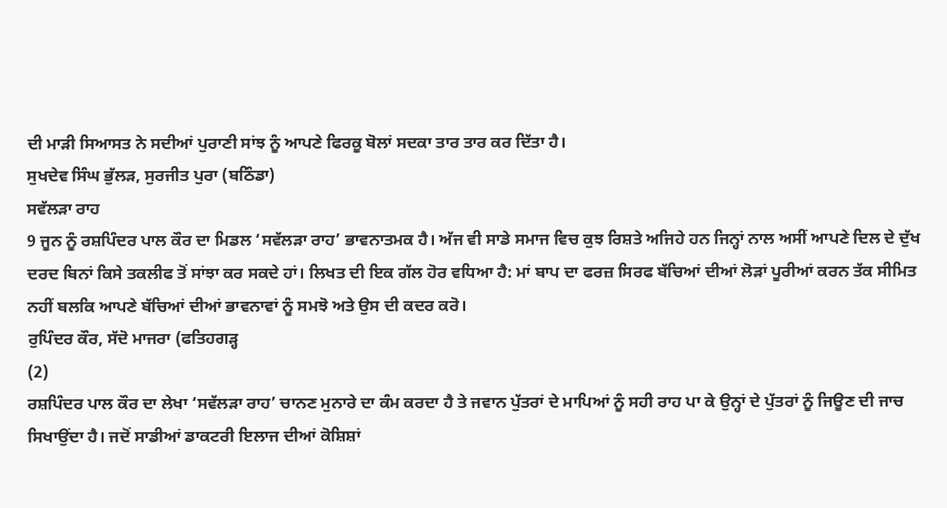ਦੀ ਮਾੜੀ ਸਿਆਸਤ ਨੇ ਸਦੀਆਂ ਪੁਰਾਣੀ ਸਾਂਝ ਨੂੰ ਆਪਣੇ ਫਿਰਕੂ ਬੋਲਾਂ ਸਦਕਾ ਤਾਰ ਤਾਰ ਕਰ ਦਿੱਤਾ ਹੈ।
ਸੁਖਦੇਵ ਸਿੰਘ ਭੁੱਲੜ, ਸੁਰਜੀਤ ਪੁਰਾ (ਬਠਿੰਡਾ)
ਸਵੱਲੜਾ ਰਾਹ
9 ਜੂਨ ਨੂੰ ਰਸ਼ਪਿੰਦਰ ਪਾਲ ਕੌਰ ਦਾ ਮਿਡਲ ‘ਸਵੱਲੜਾ ਰਾਹ’ ਭਾਵਨਾਤਮਕ ਹੈ। ਅੱਜ ਵੀ ਸਾਡੇ ਸਮਾਜ ਵਿਚ ਕੁਝ ਰਿਸ਼ਤੇ ਅਜਿਹੇ ਹਨ ਜਿਨ੍ਹਾਂ ਨਾਲ ਅਸੀਂ ਆਪਣੇ ਦਿਲ ਦੇ ਦੁੱਖ ਦਰਦ ਬਿਨਾਂ ਕਿਸੇ ਤਕਲੀਫ ਤੋਂ ਸਾਂਝਾ ਕਰ ਸਕਦੇ ਹਾਂ। ਲਿਖਤ ਦੀ ਇਕ ਗੱਲ ਹੋਰ ਵਧਿਆ ਹੈ: ਮਾਂ ਬਾਪ ਦਾ ਫਰਜ਼ ਸਿਰਫ ਬੱਚਿਆਂ ਦੀਆਂ ਲੋੜਾਂ ਪੂਰੀਆਂ ਕਰਨ ਤੱਕ ਸੀਮਿਤ ਨਹੀਂ ਬਲਕਿ ਆਪਣੇ ਬੱਚਿਆਂ ਦੀਆਂ ਭਾਵਨਾਵਾਂ ਨੂੰ ਸਮਝੋ ਅਤੇ ਉਸ ਦੀ ਕਦਰ ਕਰੋ।
ਰੁਪਿੰਦਰ ਕੌਰ, ਸੱਦੋ ਮਾਜਰਾ (ਫਤਿਹਗੜ੍ਹ
(2)
ਰਸ਼ਪਿੰਦਰ ਪਾਲ ਕੌਰ ਦਾ ਲੇਖਾ ‘ਸਵੱਲੜਾ ਰਾਹ’ ਚਾਨਣ ਮੁਨਾਰੇ ਦਾ ਕੰਮ ਕਰਦਾ ਹੈ ਤੇ ਜਵਾਨ ਪੁੱਤਰਾਂ ਦੇ ਮਾਪਿਆਂ ਨੂੰ ਸਹੀ ਰਾਹ ਪਾ ਕੇ ਉਨ੍ਹਾਂ ਦੇ ਪੁੱਤਰਾਂ ਨੂੰ ਜਿਊਣ ਦੀ ਜਾਚ ਸਿਖਾਉਂਦਾ ਹੈ। ਜਦੋਂ ਸਾਡੀਆਂ ਡਾਕਟਰੀ ਇਲਾਜ ਦੀਆਂ ਕੋਸ਼ਿਸ਼ਾਂ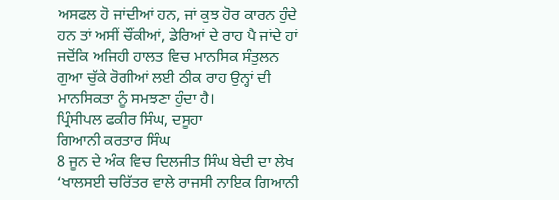ਅਸਫਲ ਹੋ ਜਾਂਦੀਆਂ ਹਨ, ਜਾਂ ਕੁਝ ਹੋਰ ਕਾਰਨ ਹੁੰਦੇ ਹਨ ਤਾਂ ਅਸੀਂ ਚੌਂਕੀਆਂ, ਡੇਰਿਆਂ ਦੇ ਰਾਹ ਪੈ ਜਾਂਦੇ ਹਾਂ ਜਦੋਂਕਿ ਅਜਿਹੀ ਹਾਲਤ ਵਿਚ ਮਾਨਸਿਕ ਸੰਤੁਲਨ ਗੁਆ ਚੁੱਕੇ ਰੋਗੀਆਂ ਲਈ ਠੀਕ ਰਾਹ ਉਨ੍ਹਾਂ ਦੀ ਮਾਨਸਿਕਤਾ ਨੂੰ ਸਮਝਣਾ ਹੁੰਦਾ ਹੈ।
ਪ੍ਰਿੰਸੀਪਲ ਫਕੀਰ ਸਿੰਘ, ਦਸੂਹਾ
ਗਿਆਨੀ ਕਰਤਾਰ ਸਿੰਘ
8 ਜੂਨ ਦੇ ਅੰਕ ਵਿਚ ਦਿਲਜੀਤ ਸਿੰਘ ਬੇਦੀ ਦਾ ਲੇਖ ‘ਖਾਲਸਈ ਚਰਿੱਤਰ ਵਾਲੇ ਰਾਜਸੀ ਨਾਇਕ ਗਿਆਨੀ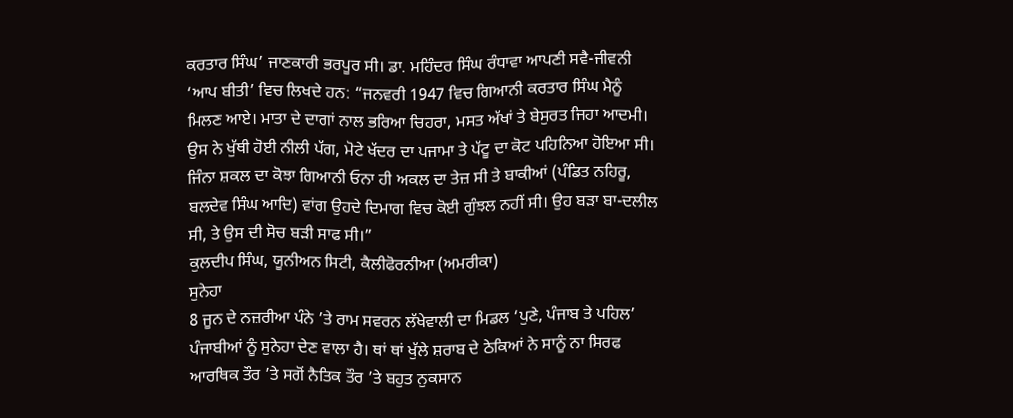ਕਰਤਾਰ ਸਿੰਘ’ ਜਾਣਕਾਰੀ ਭਰਪੂਰ ਸੀ। ਡਾ. ਮਹਿੰਦਰ ਸਿੰਘ ਰੰਧਾਵਾ ਆਪਣੀ ਸਵੈ-ਜੀਵਨੀ ‘ਆਪ ਬੀਤੀ’ ਵਿਚ ਲਿਖਦੇ ਹਨ: “ਜਨਵਰੀ 1947 ਵਿਚ ਗਿਆਨੀ ਕਰਤਾਰ ਸਿੰਘ ਮੈਨੂੰ ਮਿਲਣ ਆਏ। ਮਾਤਾ ਦੇ ਦਾਗਾਂ ਨਾਲ ਭਰਿਆ ਚਿਹਰਾ, ਮਸਤ ਅੱਖਾਂ ਤੇ ਬੇਸੁਰਤ ਜਿਹਾ ਆਦਮੀ। ਉਸ ਨੇ ਖੁੱਥੀ ਹੋਈ ਨੀਲੀ ਪੱਗ, ਮੋਟੇ ਖੱਦਰ ਦਾ ਪਜਾਮਾ ਤੇ ਪੱਟੂ ਦਾ ਕੋਟ ਪਹਿਨਿਆ ਹੋਇਆ ਸੀ। ਜਿੰਨਾ ਸ਼ਕਲ ਦਾ ਕੋਝਾ ਗਿਆਨੀ ਓਨਾ ਹੀ ਅਕਲ ਦਾ ਤੇਜ਼ ਸੀ ਤੇ ਬਾਕੀਆਂ (ਪੰਡਿਤ ਨਹਿਰੂ, ਬਲਦੇਵ ਸਿੰਘ ਆਦਿ) ਵਾਂਗ ਉਹਦੇ ਦਿਮਾਗ ਵਿਚ ਕੋਈ ਗੁੰਝਲ ਨਹੀਂ ਸੀ। ਉਹ ਬੜਾ ਬਾ-ਦਲੀਲ ਸੀ, ਤੇ ਉਸ ਦੀ ਸੋਚ ਬੜੀ ਸਾਫ ਸੀ।”
ਕੁਲਦੀਪ ਸਿੰਘ, ਯੂਨੀਅਨ ਸਿਟੀ, ਕੈਲੀਫੋਰਨੀਆ (ਅਮਰੀਕਾ)
ਸੁਨੇਹਾ
8 ਜੂਨ ਦੇ ਨਜ਼ਰੀਆ ਪੰਨੇ ’ਤੇ ਰਾਮ ਸਵਰਨ ਲੱਖੇਵਾਲੀ ਦਾ ਮਿਡਲ ‘ਪੁਣੇ, ਪੰਜਾਬ ਤੇ ਪਹਿਲ’ ਪੰਜਾਬੀਆਂ ਨੂੰ ਸੁਨੇਹਾ ਦੇਣ ਵਾਲਾ ਹੈ। ਥਾਂ ਥਾਂ ਖੁੱਲੇ ਸ਼ਰਾਬ ਦੇ ਠੇਕਿਆਂ ਨੇ ਸਾਨੂੰ ਨਾ ਸਿਰਫ ਆਰਥਿਕ ਤੌਰ ’ਤੇ ਸਗੋਂ ਨੈਤਿਕ ਤੌਰ ’ਤੇ ਬਹੁਤ ਨੁਕਸਾਨ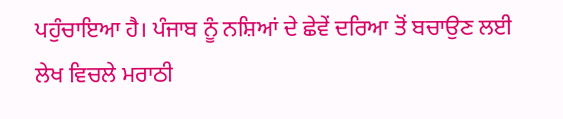ਪਹੁੰਚਾਇਆ ਹੈ। ਪੰਜਾਬ ਨੂੰ ਨਸ਼ਿਆਂ ਦੇ ਛੇਵੇਂ ਦਰਿਆ ਤੋਂ ਬਚਾਉਣ ਲਈ ਲੇਖ ਵਿਚਲੇ ਮਰਾਠੀ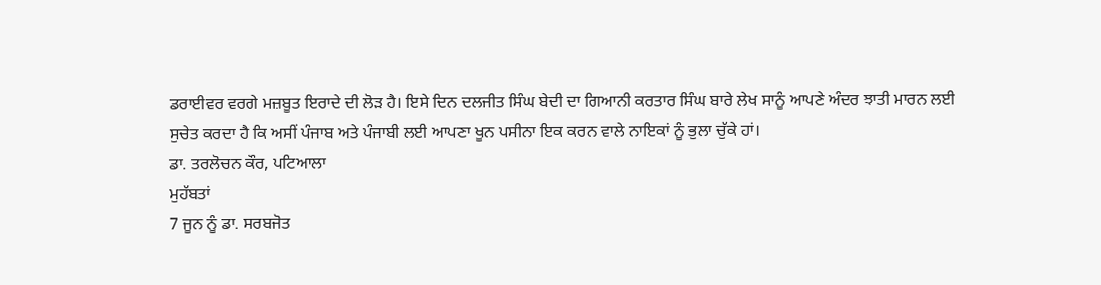ਡਰਾਈਵਰ ਵਰਗੇ ਮਜ਼ਬੂਤ ਇਰਾਦੇ ਦੀ ਲੋੜ ਹੈ। ਇਸੇ ਦਿਨ ਦਲਜੀਤ ਸਿੰਘ ਬੇਦੀ ਦਾ ਗਿਆਨੀ ਕਰਤਾਰ ਸਿੰਘ ਬਾਰੇ ਲੇਖ ਸਾਨੂੰ ਆਪਣੇ ਅੰਦਰ ਝਾਤੀ ਮਾਰਨ ਲਈ ਸੁਚੇਤ ਕਰਦਾ ਹੈ ਕਿ ਅਸੀਂ ਪੰਜਾਬ ਅਤੇ ਪੰਜਾਬੀ ਲਈ ਆਪਣਾ ਖੂਨ ਪਸੀਨਾ ਇਕ ਕਰਨ ਵਾਲੇ ਨਾਇਕਾਂ ਨੂੰ ਭੁਲਾ ਚੁੱਕੇ ਹਾਂ।
ਡਾ. ਤਰਲੋਚਨ ਕੌਰ, ਪਟਿਆਲਾ
ਮੁਹੱਬਤਾਂ
7 ਜੂਨ ਨੂੰ ਡਾ. ਸਰਬਜੋਤ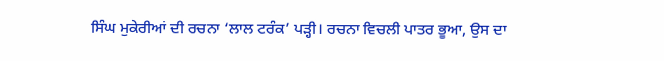ਸਿੰਘ ਮੁਕੇਰੀਆਂ ਦੀ ਰਚਨਾ ‘ਲਾਲ ਟਰੰਕ’ ਪੜ੍ਹੀ। ਰਚਨਾ ਵਿਚਲੀ ਪਾਤਰ ਭੂਆ, ਉਸ ਦਾ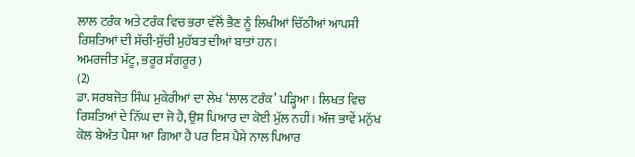ਲਾਲ ਟਰੰਕ ਅਤੇ ਟਰੰਕ ਵਿਚ ਭਰਾ ਵੱਲੋਂ ਭੈਣ ਨੂੰ ਲਿਖੀਆਂ ਚਿੱਠੀਆਂ ਆਪਸੀ ਰਿਸ਼ਤਿਆਂ ਦੀ ਸੱਚੀ-ਸੁੱਚੀ ਮੁਹੱਬਤ ਦੀਆਂ ਬਾਤਾਂ ਹਨ।
ਅਮਰਜੀਤ ਮੱਟੂ, ਭਰੂਰ ਸੰਗਰੂਰ)
(2)
ਡਾ. ਸਰਬਜੋਤ ਸਿੰਘ ਮੁਕੇਰੀਆਂ ਦਾ ਲੇਖ ‘ਲਾਲ ਟਰੰਕ’ ਪੜ੍ਹਿਆ। ਲਿਖਤ ਵਿਚ ਰਿਸ਼ਤਿਆਂ ਦੇ ਨਿੱਘ ਦਾ ਜੋ ਹੈ, ਉਸ ਪਿਆਰ ਦਾ ਕੋਈ ਮੁੱਲ ਨਹੀਂ। ਅੱਜ ਭਾਵੇਂ ਮਨੁੱਖ ਕੋਲ ਬੇਅੰਤ ਪੈਸਾ ਆ ਗਿਆ ਹੈ ਪਰ ਇਸ ਪੈਸੇ ਨਾਲ ਪਿਆਰ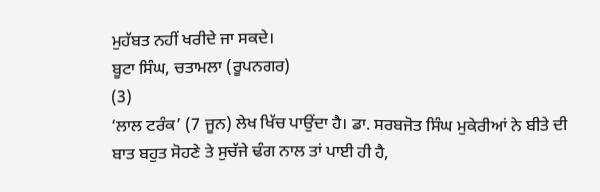ਮੁਹੱਬਤ ਨਹੀਂ ਖਰੀਦੇ ਜਾ ਸਕਦੇ।
ਬੂਟਾ ਸਿੰਘ, ਚਤਾਮਲਾ (ਰੂਪਨਗਰ)
(3)
‘ਲਾਲ ਟਰੰਕ’ (7 ਜੂਨ) ਲੇਖ ਖਿੱਚ ਪਾਉਂਦਾ ਹੈ। ਡਾ. ਸਰਬਜੋਤ ਸਿੰਘ ਮੁਕੇਰੀਆਂ ਨੇ ਬੀਤੇ ਦੀ ਬਾਤ ਬਹੁਤ ਸੋਹਣੇ ਤੇ ਸੁਚੱਜੇ ਢੰਗ ਨਾਲ ਤਾਂ ਪਾਈ ਹੀ ਹੈ,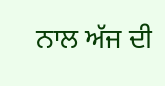ਨਾਲ ਅੱਜ ਦੀ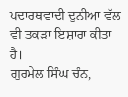ਪਦਾਰਥਵਾਦੀ ਦੁਨੀਆ ਵੱਲ ਵੀ ਤਕੜਾ ਇਸ਼ਾਰਾ ਕੀਤਾ ਹੈ।
ਗੁਰਮੇਲ ਸਿੰਘ ਚੰਨ,